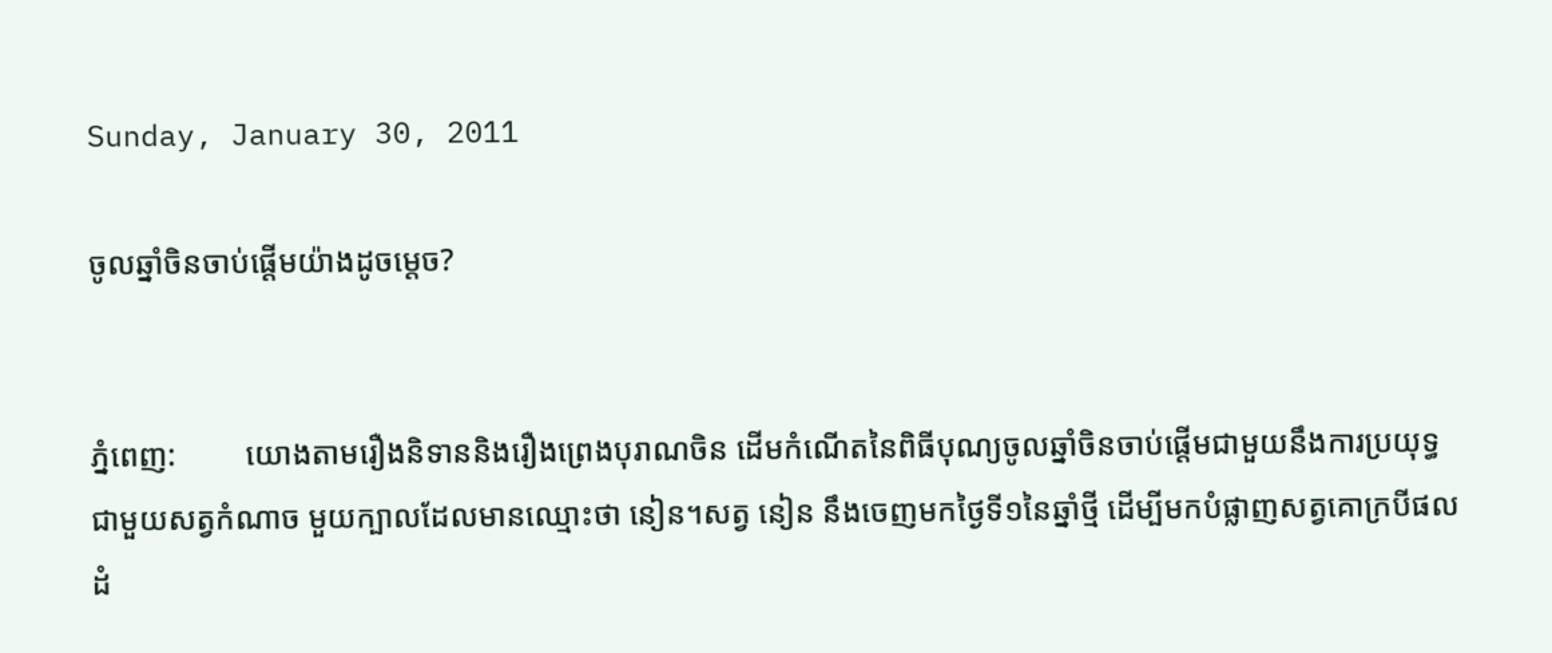Sunday, January 30, 2011

ចូលឆ្នាំចិនចាប់ផ្តើមយ៉ាងដូចម្តេច?


ភ្នំពេញ:         យោងតាមរឿងនិទាននិងរឿងព្រេងបុរាណចិន ដើមកំណើតនៃពិធីបុណ្យចូលឆ្នាំចិនចាប់ផ្តើមជាមួយនឹងការប្រយុទ្ធជាមួយសត្វកំណាច មួយក្បាលដែលមានឈ្មោះថា នៀន។សត្វ នៀន នឹងចេញមកថ្ងៃទី១នៃឆ្នាំថ្មី ដើម្បីមកបំផ្លាញសត្វគោក្របីផលដំ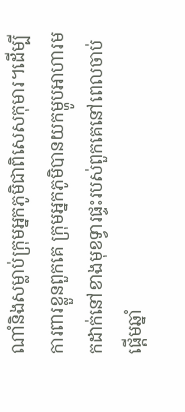ណាំនិងសម្លាប់ក្រុមអ្នកភូមិជាពិសេសកុមារ។ដើម្បីការពារខ្លួនពួកគេ ក្រុមអ្នកភូមិបានយកម្ហូបអាហារមកដាក់នៅខាងមុខទ្វារផ្ទះរបស់ពួកគេនៅពេលចាប់ផ្តើមឆ្នាំ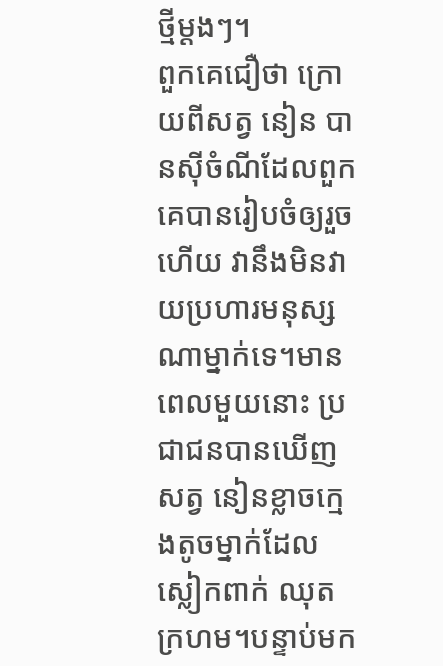ថ្មីម្តងៗ។
ពួកគេជឿថា ក្រោយពីសត្វ នៀន បានស៊ីចំណីដែលពួកគេបានរៀបចំឲ្យរួចហើយ វានឹងមិនវាយប្រហារមនុស្ស ណាម្នាក់ទេ។មានពេលមួយនោះ ប្រជាជនបានឃើញសត្វ នៀនខ្លាចក្មេងតូចម្នាក់ដែលស្លៀកពាក់ ឈុតក្រហម។បន្ទាប់មក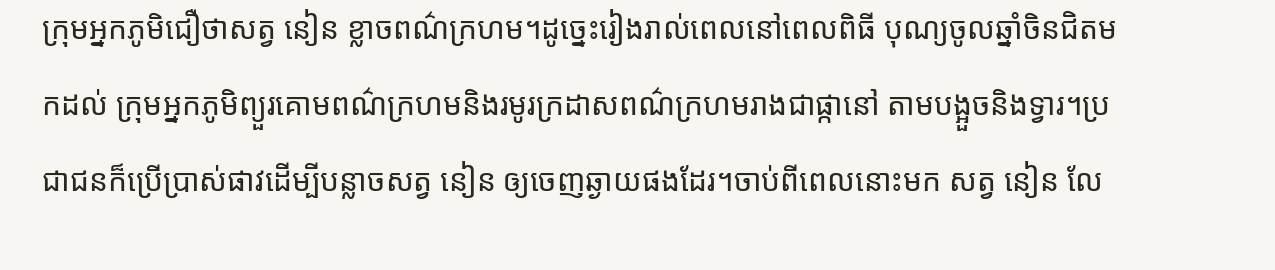ក្រុមអ្នកភូមិជឿថាសត្វ នៀន ខ្លាចពណ៌ក្រហម។ដូច្នេះរៀងរាល់ពេលនៅពេលពិធី បុណ្យចូលឆ្នាំចិនជិតមកដល់ ក្រុមអ្នកភូមិព្យួរគោមពណ៌ក្រហមនិងរមូរក្រដាសពណ៌ក្រហមរាងជាផ្កានៅ តាមបង្អួចនិងទ្វារ។ប្រជាជនក៏ប្រើប្រាស់ផាវដើម្បីបន្លាចសត្វ នៀន ឲ្យចេញឆ្ងាយផងដែរ។ចាប់ពីពេលនោះមក សត្វ នៀន លែ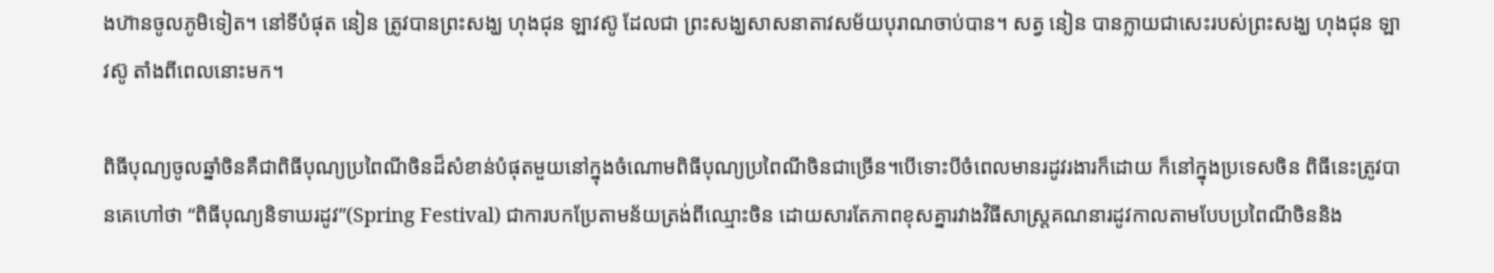ងហ៊ានចូលភូមិទៀត។ នៅទីបំផុត នៀន ត្រូវបានព្រះសង្ឃ ហុងជុន ឡាវស៊ូ ដែលជា ព្រះសង្ឃសាសនាតាវសម័យបុរាណចាប់បាន។ សត្វ នៀន បានក្លាយជាសេះរបស់ព្រះសង្ឃ ហុងជុន ឡាវស៊ូ តាំងពីពេលនោះមក។

ពិធីបុណ្យចូលឆ្នាំចិនគឺជាពិធីបុណ្យប្រពៃណីចិនដ៏សំខាន់បំផុតមួយនៅក្នុងចំណោមពិធីបុណ្យប្រពៃណីចិនជាច្រើន។បើទោះបីចំពេលមានរដូវរងារក៏ដោយ ក៏នៅក្នុងប្រទេសចិន ពិធីនេះត្រូវបានគេហៅថា “ពិធីបុណ្យនិទាឃរដូវ”(Spring Festival) ជាការបកប្រែតាមន័យត្រង់ពីឈ្មោះចិន ដោយសារតែភាពខុសគ្នារវាងវិធីសាស្ត្រគណនារដូវកាលតាមបែបប្រពៃណីចិននិង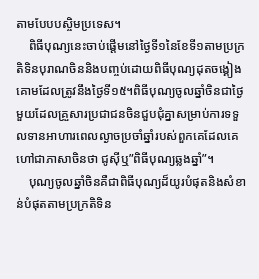តាមបែបបស្ចិមប្រទេស។
    ពិធីបុណ្យនេះចាប់ផ្តើមនៅថ្ងៃទី១នៃខែទី១តាមប្រក្រតិទិនបុរាណចិននិងបញ្ចប់ដោយពិធីបុណ្យដុតចង្គៀងគោមដែលត្រូវនឹងថ្ងៃទី១៥។ពិធីបុណ្យចូលឆ្នាំចិនជាថ្ងៃមួយដែលគ្រួសារប្រជាជនចិនជួបជុំគ្នាសម្រាប់ការទទួលទានអាហារពេលល្ងាចប្រចាំឆ្នាំរបស់ពួកគេដែលគេហៅជាភាសាចិនថា ជូស៊ីឬ”ពិធីបុណ្យឆ្លងឆ្នាំ”។
    បុណ្យចូលឆ្នាំចិនគឺជាពិធីបុណ្យដ៏យូរបំផុតនិងសំខាន់បំផុតតាមប្រក្រតិទិន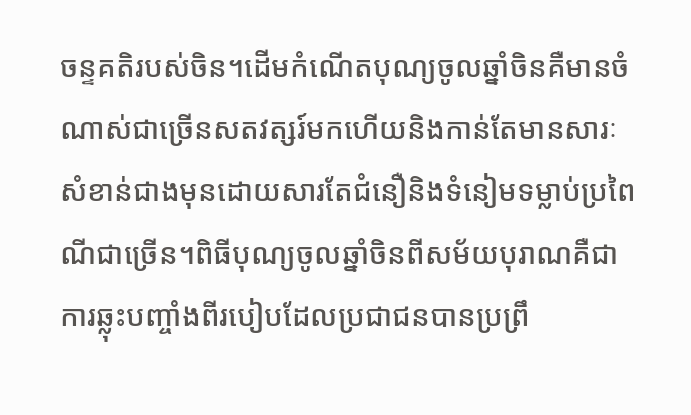ចន្ទគតិរបស់ចិន។ដើមកំណើតបុណ្យចូលឆ្នាំចិនគឺមានចំណាស់ជាច្រើនសតវត្សរ៍មកហើយនិងកាន់តែមានសារៈសំខាន់ជាងមុនដោយសារតែជំនឿនិងទំនៀមទម្លាប់ប្រពៃណីជាច្រើន។ពិធីបុណ្យចូលឆ្នាំចិនពីសម័យបុរាណគឺជាការឆ្លុះបញ្ចាំងពីរបៀបដែលប្រជាជនបានប្រព្រឹ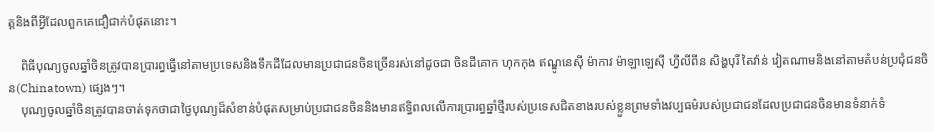ត្តនិងពីអ្វីដែលពួកគេជឿជាក់បំផុតនោះ។

    ពិធីបុណ្យចូលឆ្នាំចិនត្រូវបានប្រារព្ធធ្វើនៅតាមប្រទេសនិងទឹកដីដែលមានប្រជាជនចិនច្រើនរស់នៅដូចជា ចិនដីគោក ហុកកុង ឥណ្ឌូនេស៊ី ម៉ាកាវ ម៉ាឡាឡេស៊ី ហ្វីលីពីន សិង្ហបុរី តៃវ៉ាន់ វៀតណាមនិងនៅតាមតំបន់ប្រជុំជនចិន(Chinatown) ផ្សេងៗ។
    បុណ្យចូលឆ្នាំចិនត្រូវបានចាត់ទុកថាជាថ្ងៃបុណ្យដ៏សំខាន់បំផុតសម្រាប់ប្រជាជនចិននិងមានឥទ្ធិពលលើការប្រារព្ធឆ្នាំថ្មីរបស់ប្រទេសជិតខាងរបស់ខ្លួនព្រមទាំងវប្បធម៌របស់ប្រជាជនដែលប្រជាជនចិនមានទំនាក់ទំ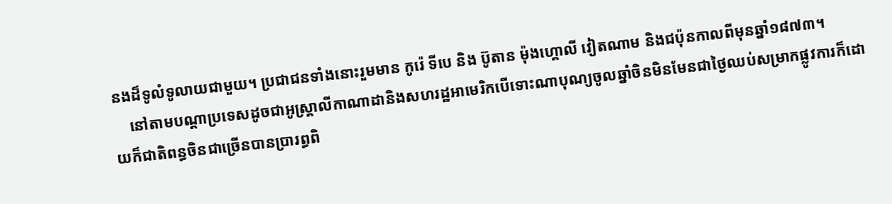នងដ៏ទូលំទូលាយជាមួយ។ ប្រជាជនទាំងនោះរួមមាន កូរ៉េ ទីបេ និង ប៊ូតាន ម៉ុងហ្គោលី វៀតណាម និងជប៉ុនកាលពីមុនឆ្នាំ១៨៧៣។
    នៅតាមបណ្តាប្រទេសដូចជាអូស្ត្រាលីកាណាដានិងសហរដ្ឋអាមេរិកបើទោះណាបុណ្យចូលឆ្នាំចិនមិនមែនជាថ្ងៃឈប់សម្រាកផ្លូវការក៏ដោយក៏ជាតិពន្ធចិនជាច្រើនបានប្រារព្ធពិ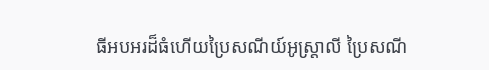ធីអបអរដ៏ធំហើយប្រៃសណីយ៍អូស្ត្រាលី ប្រៃសណី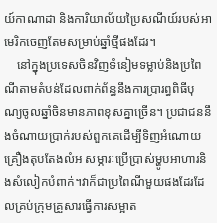យ៍កាណាដា និងការិយាល័យប្រៃសណីយ៍របស់អាមេរិកចេញតែមសម្រាប់ឆ្នាំថ្មីផងដែរ។
    នៅក្នុងប្រទេសចិនវិញទំនៀមទម្លាប់និងប្រពៃណីតាមតំបន់ដែលពាក់ព័ន្ធនឹងការប្រារព្ធពិធីបុណ្យចូលឆ្នាំចិនមានភាពខុសគ្នាច្រើន។ ប្រជាជននឹងចំណាយប្រាក់របស់ពួកគេដើម្បីទិញអំណោយ គ្រឿងតុបតែងលំអ សម្ភារៈប្រើប្រាស់ម្ហូបអាហារនិងសំលៀកបំពាក់។វាក៏ជាប្រពៃណីមួយផងដែរដែលគ្រប់ក្រុមគ្រួសារធ្វើការសម្អាត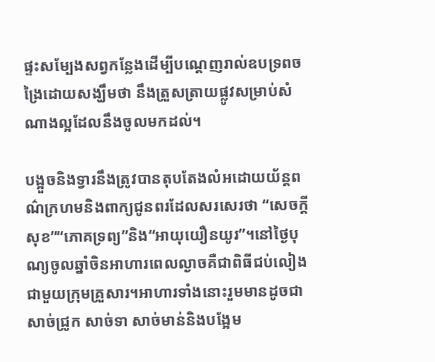ផ្ទះសម្បែងសព្វកន្លែងដើម្បីបណ្តេញរាល់ឧបទ្រពចង្រៃដោយសង្ឃឹមថា នឹងត្រួសត្រាយផ្លូវសម្រាប់សំណាងល្អដែលនឹងចូលមកដល់។

បង្អួចនិងទ្វារនឹងត្រូវបានតុបតែងលំអដោយយ័ន្តពណ៌ក្រហមនិងពាក្យជូនពរដែលសរសេរថា “សេចក្តីសុខ”“ភោគទ្រព្យ”និង“អាយុយឿនយូរ”។នៅថ្ងៃបុណ្យចូលឆ្នាំចិនអាហារពេលល្ងាចគឺជាពិធីជប់លៀងជាមួយក្រុមគ្រួសារ។អាហារទាំងនោះរួមមានដូចជា សាច់ជ្រូក សាច់ទា សាច់មាន់និងបង្អែម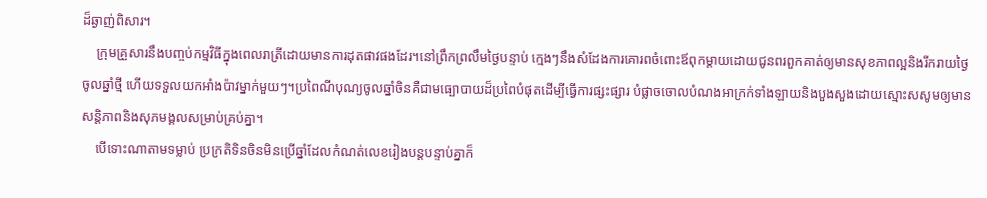ដ៏ឆ្ងាញ់ពិសារ។
    ក្រុមគ្រួសារនឹងបញ្ចប់កម្មវិធីក្នុងពេលរាត្រីដោយមានការដុតផាវផងដែរ។នៅព្រឹកព្រលឹមថ្ងៃបន្ទាប់ ក្មេងៗនឹងសំដែងការគោរពចំពោះឪពុកម្តាយដោយជូនពរពួកគាត់ឲ្យមានសុខភាពល្អនិងរីករាយថ្ងៃចូលឆ្នាំថ្មី ហើយទទួលយកអាំងប៉ាវម្នាក់មួយៗ។ប្រពៃណីបុណ្យចូលឆ្នាំចិនគឺជាមធ្បោបាយដ៏ប្រពៃបំផុតដើម្បីធ្វើការផ្សះផ្សារ បំផ្លាចចោលបំណងអាក្រក់ទាំងឡាយនិងបួងសួងដោយស្មោះសសូមឲ្យមានសន្តិភាពនិងសុភមង្គលសម្រាប់គ្រប់គ្នា។
    បើទោះណាតាមទម្លាប់ ប្រក្រតិទិនចិនមិនប្រើឆ្នាំដែលកំណត់លេខរៀងបន្តបន្ទាប់គ្នាក៏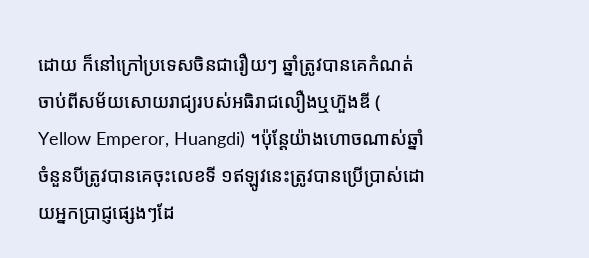ដោយ ក៏នៅក្រៅប្រទេសចិនជារឿយៗ ឆ្នាំត្រូវបានគេកំណត់ចាប់ពីសម័យសោយរាជ្យរបស់អធិរាជលឿងឬហ៊ួងឌី ( Yellow Emperor, Huangdi) ។ប៉ុន្តែយ៉ាងហោចណាស់ឆ្នាំចំនួនបីត្រូវបានគេចុះលេខទី ១ឥឡូវនេះត្រូវបានប្រើប្រាស់ដោយអ្នកប្រាជ្ញផ្សេងៗដែ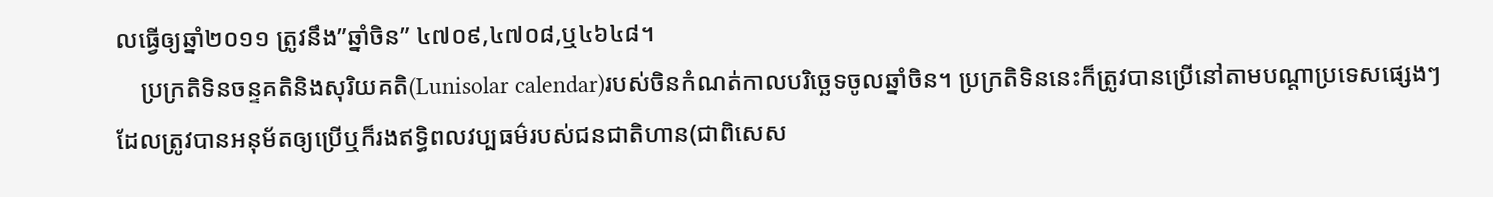លធ្វើឲ្យឆ្នាំ២០១១ ត្រូវនឹង”ឆ្នាំចិន” ៤៧០៩,៤៧០៨,ឬ៤៦៤៨។
    ប្រក្រតិទិនចន្ទគតិនិងសុរិយគតិ(Lunisolar calendar)របស់ចិនកំណត់កាលបរិច្ឆេទចូលឆ្នាំចិន។ ប្រក្រតិទិននេះក៏ត្រូវបានប្រើនៅតាមបណ្តាប្រទេសផ្សេងៗដែលត្រូវបានអនុម័តឲ្យប្រើឬក៏រងឥទ្ធិពលវប្បធម៌របស់ជនជាតិហាន(ជាពិសេស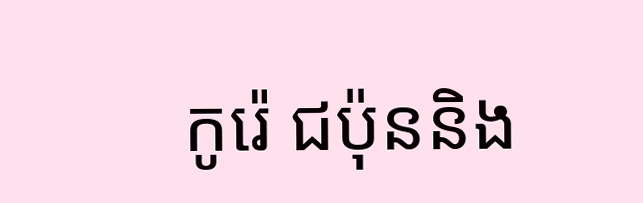កូរ៉េ ជប៉ុននិង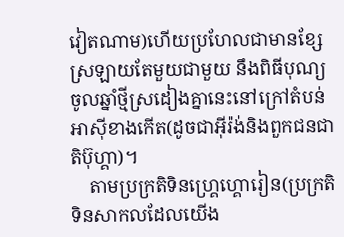វៀតណាម)ហើយប្រហែលជាមានខ្សែស្រឡាយតែមួយជាមួយ នឹងពិធីបុណ្យចូលឆ្នាំថ្មីស្រដៀងគ្នានេះនៅក្រៅតំបន់អាស៊ីខាងកើត(ដូចជាអ៊ីរ៉ង់និងពួកជនជាតិប៊ុហ្គា)។
    តាមប្រក្រតិទិនហ្គ្រេហ្គោរៀន(ប្រក្រតិទិនសាកលដែលយើង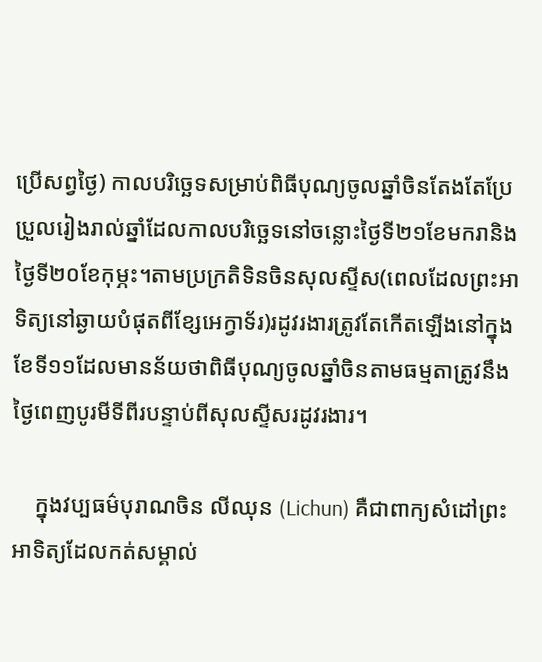ប្រើសព្វថ្ងៃ) កាលបរិច្ឆេទសម្រាប់ពិធីបុណ្យចូលឆ្នាំចិនតែងតែប្រែប្រួលរៀងរាល់ឆ្នាំដែលកាលបរិច្ឆេទនៅចន្លោះថ្ងៃទី២១ខែមករានិងថ្ងៃទី២០ខែកុម្ភះ។តាមប្រក្រតិទិនចិនសុលស្ទីស(ពេលដែលព្រះអាទិត្យនៅឆ្ងាយបំផុតពីខ្សែអេក្វាទ័រ)រដូវរងារត្រូវតែកើតឡើងនៅក្នុងខែទី១១ដែលមានន័យថាពិធីបុណ្យចូលឆ្នាំចិនតាមធម្មតាត្រូវនឹងថ្ងៃពេញបូរមីទីពីរបន្ទាប់ពីសុលស្ទីសរដូវរងារ។

    ក្នុងវប្បធម៌បុរាណចិន លីឈុន (Lichun) គឺជាពាក្យសំដៅព្រះអាទិត្យដែលកត់សម្គាល់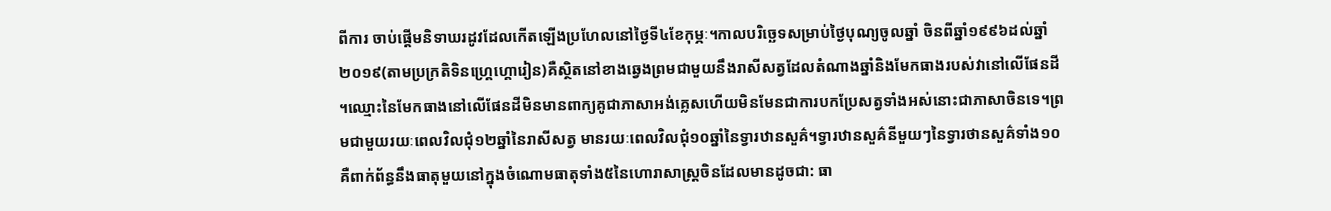ពីការ ចាប់ផ្តើមនិទាឃរដូវដែលកើតឡើងប្រហែលនៅថ្ងៃទី៤ខែកុម្ភៈ។កាលបរិច្ឆេទសម្រាប់ថ្ងៃបុណ្យចូលឆ្នាំ ចិនពីឆ្នាំ១៩៩៦ដល់ឆ្នាំ២០១៩(តាមប្រក្រតិទិនហ្គ្រេហ្គោរៀន)គឺស្ថិតនៅខាងឆ្វេងព្រមជាមួយនឹងរាសីសត្វដែលតំណាងឆ្នាំនិងមែកធាងរបស់វានៅលើផែនដី។ឈ្មោះនៃមែកធាងនៅលើផែនដីមិនមានពាក្យគូជាភាសាអង់គ្លេសហើយមិនមែនជាការបកប្រែសត្វទាំងអស់នោះជាភាសាចិនទេ។ព្រមជាមួយរយៈពេលវិលជុំ១២ឆ្នាំនៃរាសីសត្វ មានរយៈពេលវិលជុំ១០ឆ្នាំនៃទ្វារឋានសួគ៌។ទ្វារឋានសួគ៌នីមួយៗនៃទ្វារថានសួគ៌ទាំង១០គឺពាក់ព័ន្ធនឹងធាតុមួយនៅក្នុងចំណោមធាតុទាំង៥នៃហោរាសាស្ត្រចិនដែលមានដូចជា: ធា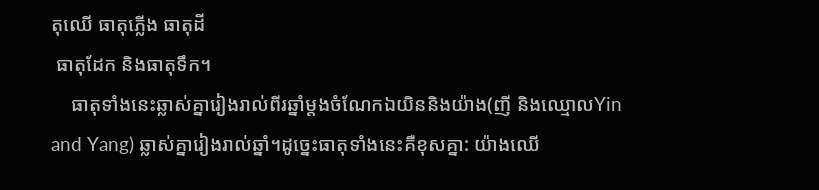តុឈើ ធាតុភ្លើង ធាតុដី
 ធាតុដែក និងធាតុទឹក។
    ធាតុទាំងនេះឆ្លាស់គ្នារៀងរាល់ពីរឆ្នាំម្តងចំណែកឯយិននិងយ៉ាង(ញី និងឈ្មោលYin and Yang) ឆ្លាស់គ្នារៀងរាល់ឆ្នាំ។ដូច្នេះធាតុទាំងនេះគឺខុសគ្នា: យ៉ាងឈើ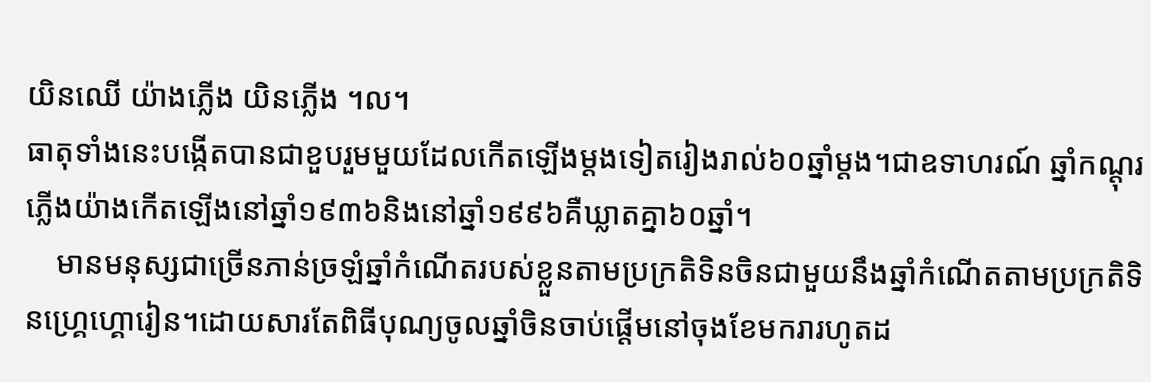យិនឈើ យ៉ាងភ្លើង យិនភ្លើង ។ល។
ធាតុទាំងនេះបង្កើតបានជាខួបរួមមួយដែលកើតឡើងម្តងទៀតរៀងរាល់៦០ឆ្នាំម្តង។ជាឧទាហរណ៍ ឆ្នាំកណ្តុរភ្លើងយ៉ាងកើតឡើងនៅឆ្នាំ១៩៣៦និងនៅឆ្នាំ១៩៩៦គឺឃ្លាតគ្នា៦០ឆ្នាំ។
    មានមនុស្សជាច្រើនភាន់ច្រឡំឆ្នាំកំណើតរបស់ខ្លួនតាមប្រក្រតិទិនចិនជាមួយនឹងឆ្នាំកំណើតតាមប្រក្រតិទិនហ្គ្រេហ្គោរៀន។ដោយសារតែពិធីបុណ្យចូលឆ្នាំចិនចាប់ផ្តើមនៅចុងខែមករារហូតដ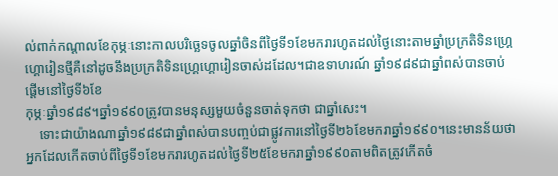ល់ពាក់កណ្តាលខែកុម្ភៈនោះកាលបរិច្ឆេទចូលឆ្នាំចិនពីថ្ងៃទី១ខែមករារហូតដល់ថ្ងៃនោះតាមឆ្នាំប្រក្រតិទិនហ្គ្រេហ្គោរៀនថ្មីគឺនៅដូចនឹងប្រក្រតិទិនហ្គ្រេហ្គោរៀនចាស់ដដែល។ជាឧទាហរណ៍ ឆ្នាំ១៩៨៩ជាឆ្នាំពស់បានចាប់ផ្តើមនៅថ្ងៃទី៦ខែ
កុម្ភៈឆ្នាំ១៩៨៩។ឆ្នាំ១៩៩០ត្រូវបានមនុស្សមួយចំនួនចាត់ទុកថា ជាឆ្នាំសេះ។
    ទោះជាយ៉ាងណាឆ្នាំ១៩៨៩ជាឆ្នាំពស់បានបញ្ចប់ជាផ្លូវការនៅថ្ងៃទី២៦ខែមករាឆ្នាំ១៩៩០។នេះមានន័យថាអ្នកដែលកើតចាប់ពីថ្ងៃទី១ខែមករារហូតដល់ថ្ងៃទី២៥ខែមករាឆ្នាំ១៩៩០តាមពិតត្រូវកើតចំ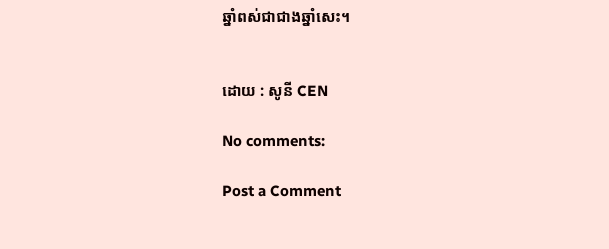ឆ្នាំពស់ជាជាងឆ្នាំសេះ។


ដោយ : សូនី CEN

No comments:

Post a Comment